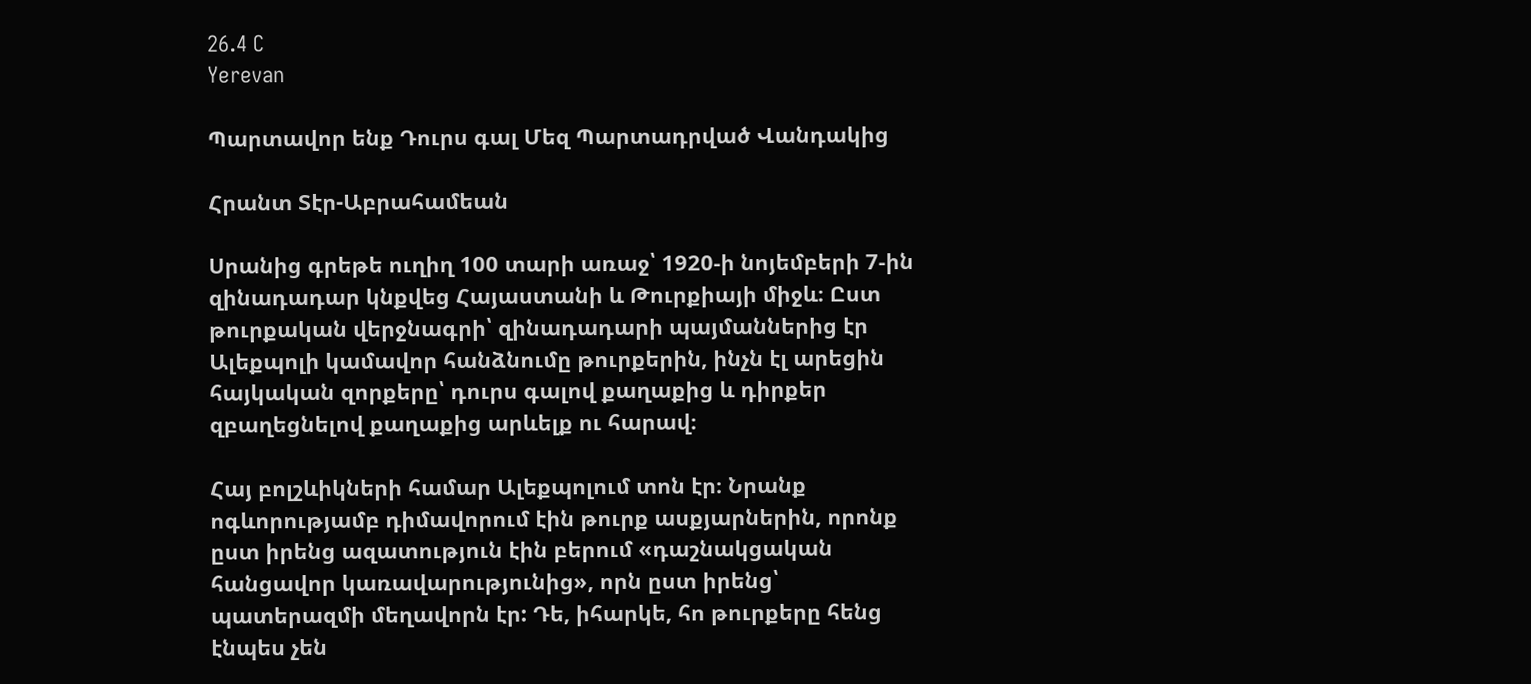26.4 C
Yerevan

Պարտավոր ենք Դուրս գալ Մեզ Պարտադրված Վանդակից

Հրանտ Տէր-Աբրահամեան

Սրանից գրեթե ուղիղ 100 տարի առաջ՝ 1920‑ի նոյեմբերի 7‑ին զինադադար կնքվեց Հայաստանի և Թուրքիայի միջև։ Ըստ թուրքական վերջնագրի՝ զինադադարի պայմաններից էր Ալեքպոլի կամավոր հանձնումը թուրքերին, ինչն էլ արեցին հայկական զորքերը՝ դուրս գալով քաղաքից և դիրքեր զբաղեցնելով քաղաքից արևելք ու հարավ։

Հայ բոլշևիկների համար Ալեքպոլում տոն էր։ Նրանք ոգևորությամբ դիմավորում էին թուրք ասքյարներին, որոնք ըստ իրենց ազատություն էին բերում «դաշնակցական հանցավոր կառավարությունից», որն ըստ իրենց՝ պատերազմի մեղավորն էր: Դե, իհարկե, հո թուրքերը հենց էնպես չեն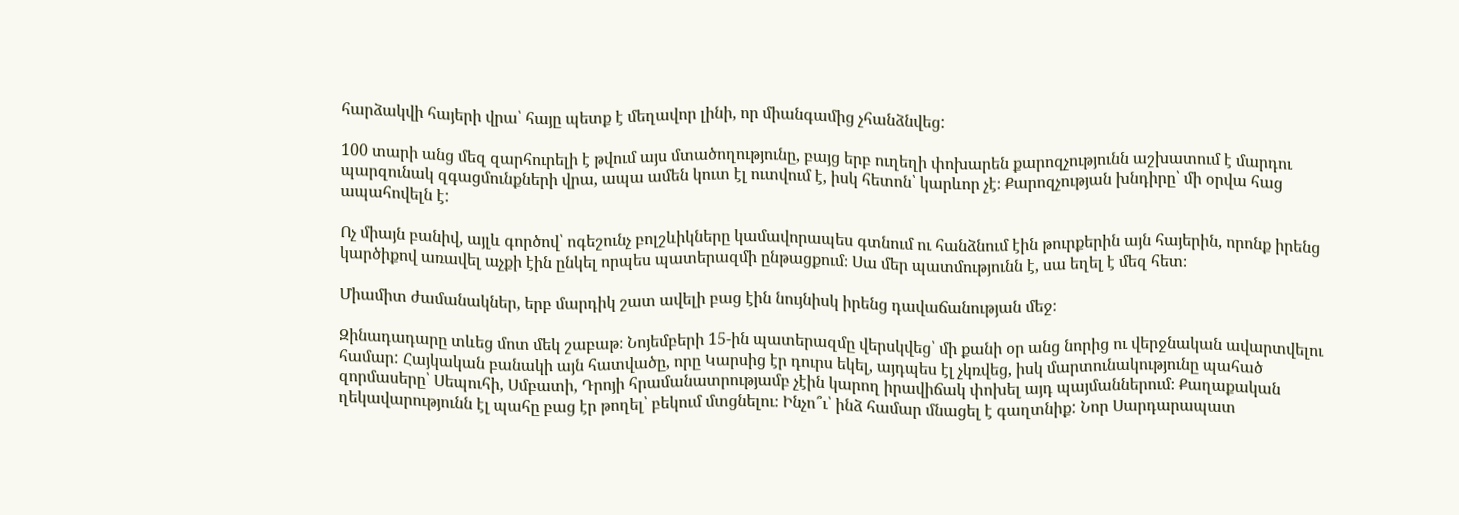հարձակվի հայերի վրա՝ հայը պետք է մեղավոր լինի, որ միանգամից չհանձնվեց:

100 տարի անց մեզ զարհուրելի է թվում այս մտածողությունը, բայց երբ ուղեղի փոխարեն քարոզչությունն աշխատում է մարդու պարզունակ զգացմունքների վրա, ապա ամեն կուտ էլ ուտվում է, իսկ հետոն՝ կարևոր չէ։ Քարոզչության խնդիրը՝ մի օրվա հաց ապահովելն է:

Ոչ միայն բանիվ, այլև գործով՝ ոգեշունչ բոլշևիկները կամավորապես գտնում ու հանձնում էին թուրքերին այն հայերին, որոնք իրենց կարծիքով առավել աչքի էին ընկել որպես պատերազմի ընթացքում։ Սա մեր պատմությունն է, սա եղել է մեզ հետ։

Միամիտ ժամանակներ, երբ մարդիկ շատ ավելի բաց էին նույնիսկ իրենց դավաճանության մեջ։

Զինադադարը տևեց մոտ մեկ շաբաթ։ Նոյեմբերի 15-ին պատերազմը վերսկվեց՝ մի քանի օր անց նորից ու վերջնական ավարտվելու համար: Հայկական բանակի այն հատվածը, որը Կարսից էր դուրս եկել, այդպես էլ չկռվեց, իսկ մարտունակությունը պահած զորմասերը՝ Սեպուհի, Սմբատի, Դրոյի հրամանատրությամբ չէին կարող իրավիճակ փոխել այդ պայմաններում։ Քաղաքական ղեկավարությունն էլ պահը բաց էր թողել՝ բեկում մտցնելու։ Ինչո՞ւ՝ ինձ համար մնացել է գաղտնիք: Նոր Սարդարապատ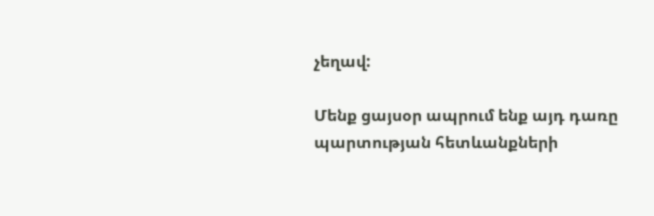չեղավ:

Մենք ցայսօր ապրում ենք այդ դառը պարտության հետևանքների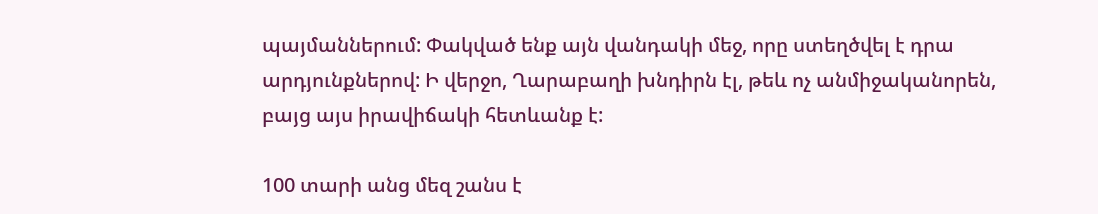պայմաններում: Փակված ենք այն վանդակի մեջ, որը ստեղծվել է դրա արդյունքներով: Ի վերջո, Ղարաբաղի խնդիրն էլ, թեև ոչ անմիջականորեն, բայց այս իրավիճակի հետևանք է:

100 տարի անց մեզ շանս է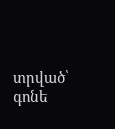տրված՝ գոնե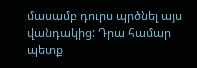մասամբ դուրս պրծնել այս վանդակից: Դրա համար պետք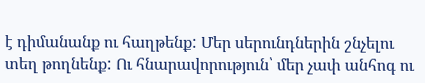է դիմանանք ու հաղթենք: Մեր սերունդներին շնչելու տեղ թողնենք: Ու հնարավորություն՝ մեր չափ անհոգ ու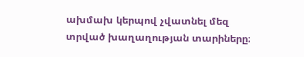ախմախ կերպով չվատնել մեզ տրված խաղաղության տարիները։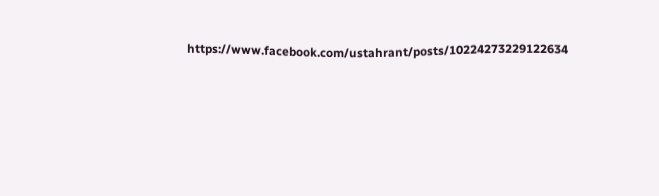https://www.facebook.com/ustahrant/posts/10224273229122634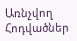Առնչվող Հոդվածներ